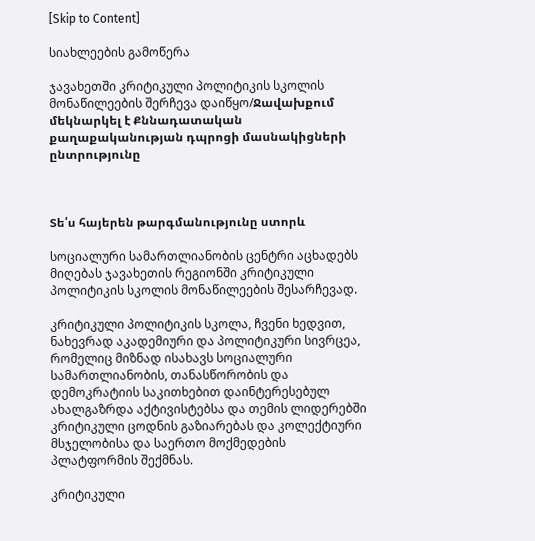[Skip to Content]

სიახლეების გამოწერა

ჯავახეთში კრიტიკული პოლიტიკის სკოლის მონაწილეების შერჩევა დაიწყო/Ջավախքում մեկնարկել է Քննադատական քաղաքականության դպրոցի մասնակիցների ընտրությունը



Տե՛ս հայերեն թարգմանությունը ստորև

სოციალური სამართლიანობის ცენტრი აცხადებს მიღებას ჯავახეთის რეგიონში კრიტიკული პოლიტიკის სკოლის მონაწილეების შესარჩევად.

კრიტიკული პოლიტიკის სკოლა, ჩვენი ხედვით, ნახევრად აკადემიური და პოლიტიკური სივრცეა, რომელიც მიზნად ისახავს სოციალური სამართლიანობის, თანასწორობის და დემოკრატიის საკითხებით დაინტერესებულ ახალგაზრდა აქტივისტებსა და თემის ლიდერებში კრიტიკული ცოდნის გაზიარებას და კოლექტიური მსჯელობისა და საერთო მოქმედების პლატფორმის შექმნას.

კრიტიკული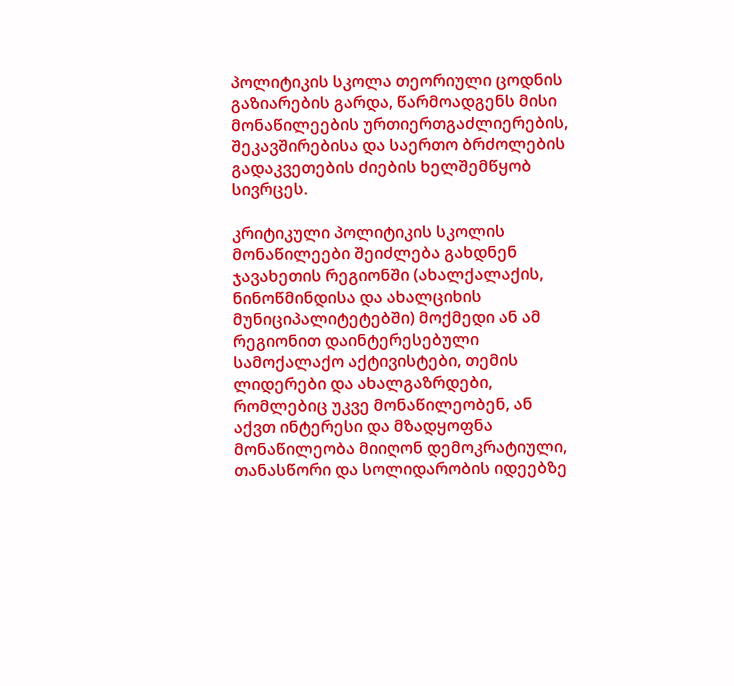პოლიტიკის სკოლა თეორიული ცოდნის გაზიარების გარდა, წარმოადგენს მისი მონაწილეების ურთიერთგაძლიერების, შეკავშირებისა და საერთო ბრძოლების გადაკვეთების ძიების ხელშემწყობ სივრცეს.

კრიტიკული პოლიტიკის სკოლის მონაწილეები შეიძლება გახდნენ ჯავახეთის რეგიონში (ახალქალაქის, ნინოწმინდისა და ახალციხის მუნიციპალიტეტებში) მოქმედი ან ამ რეგიონით დაინტერესებული სამოქალაქო აქტივისტები, თემის ლიდერები და ახალგაზრდები, რომლებიც უკვე მონაწილეობენ, ან აქვთ ინტერესი და მზადყოფნა მონაწილეობა მიიღონ დემოკრატიული, თანასწორი და სოლიდარობის იდეებზე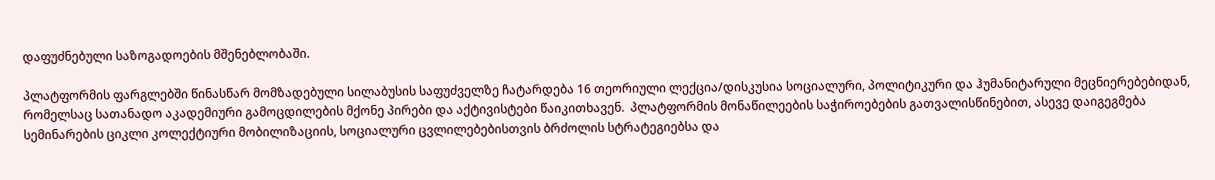დაფუძნებული საზოგადოების მშენებლობაში.

პლატფორმის ფარგლებში წინასწარ მომზადებული სილაბუსის საფუძველზე ჩატარდება 16 თეორიული ლექცია/დისკუსია სოციალური, პოლიტიკური და ჰუმანიტარული მეცნიერებებიდან, რომელსაც სათანადო აკადემიური გამოცდილების მქონე პირები და აქტივისტები წაიკითხავენ.  პლატფორმის მონაწილეების საჭიროებების გათვალისწინებით, ასევე დაიგეგმება სემინარების ციკლი კოლექტიური მობილიზაციის, სოციალური ცვლილებებისთვის ბრძოლის სტრატეგიებსა და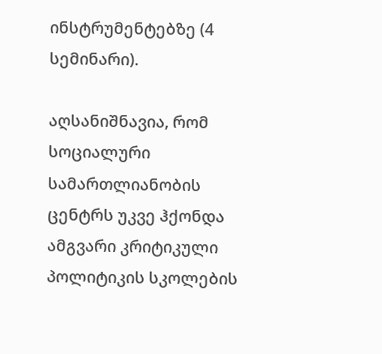ინსტრუმენტებზე (4 სემინარი).

აღსანიშნავია, რომ სოციალური სამართლიანობის ცენტრს უკვე ჰქონდა ამგვარი კრიტიკული პოლიტიკის სკოლების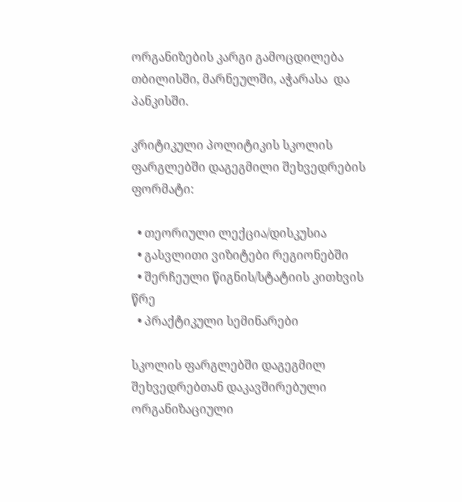ორგანიზების კარგი გამოცდილება თბილისში, მარნეულში, აჭარასა  და პანკისში.

კრიტიკული პოლიტიკის სკოლის ფარგლებში დაგეგმილი შეხვედრების ფორმატი:

  • თეორიული ლექცია/დისკუსია
  • გასვლითი ვიზიტები რეგიონებში
  • შერჩეული წიგნის/სტატიის კითხვის წრე
  • პრაქტიკული სემინარები

სკოლის ფარგლებში დაგეგმილ შეხვედრებთან დაკავშირებული ორგანიზაციული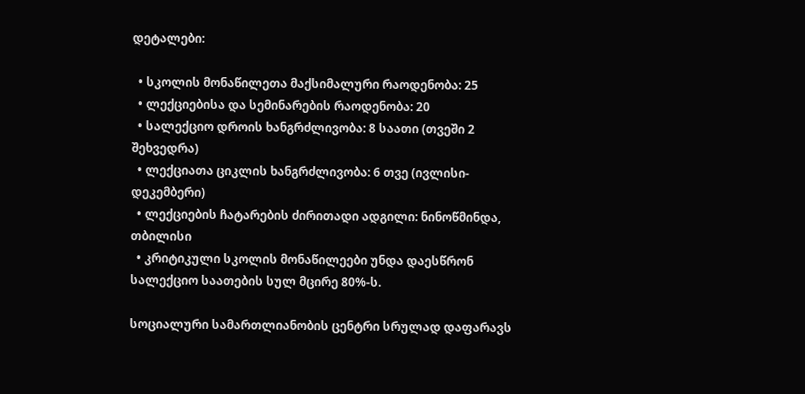დეტალები:

  • სკოლის მონაწილეთა მაქსიმალური რაოდენობა: 25
  • ლექციებისა და სემინარების რაოდენობა: 20
  • სალექციო დროის ხანგრძლივობა: 8 საათი (თვეში 2 შეხვედრა)
  • ლექციათა ციკლის ხანგრძლივობა: 6 თვე (ივლისი-დეკემბერი)
  • ლექციების ჩატარების ძირითადი ადგილი: ნინოწმინდა, თბილისი
  • კრიტიკული სკოლის მონაწილეები უნდა დაესწრონ სალექციო საათების სულ მცირე 80%-ს.

სოციალური სამართლიანობის ცენტრი სრულად დაფარავს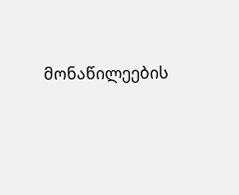მონაწილეების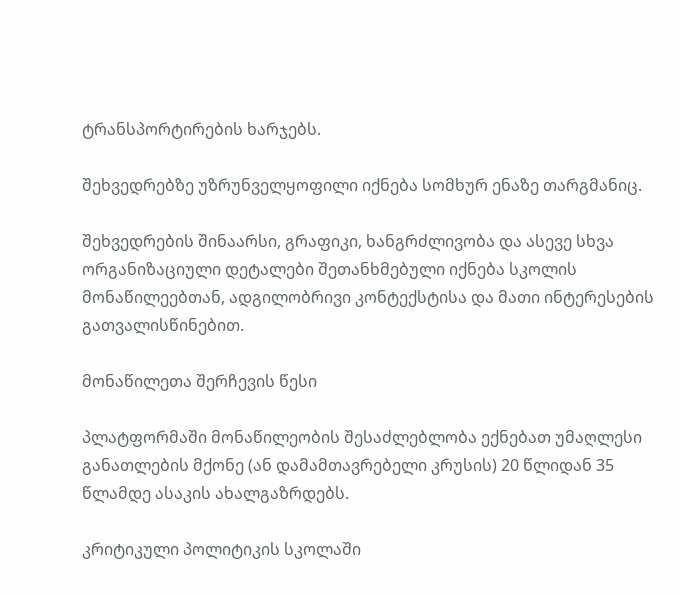ტრანსპორტირების ხარჯებს.

შეხვედრებზე უზრუნველყოფილი იქნება სომხურ ენაზე თარგმანიც.

შეხვედრების შინაარსი, გრაფიკი, ხანგრძლივობა და ასევე სხვა ორგანიზაციული დეტალები შეთანხმებული იქნება სკოლის მონაწილეებთან, ადგილობრივი კონტექსტისა და მათი ინტერესების გათვალისწინებით.

მონაწილეთა შერჩევის წესი

პლატფორმაში მონაწილეობის შესაძლებლობა ექნებათ უმაღლესი განათლების მქონე (ან დამამთავრებელი კრუსის) 20 წლიდან 35 წლამდე ასაკის ახალგაზრდებს.

კრიტიკული პოლიტიკის სკოლაში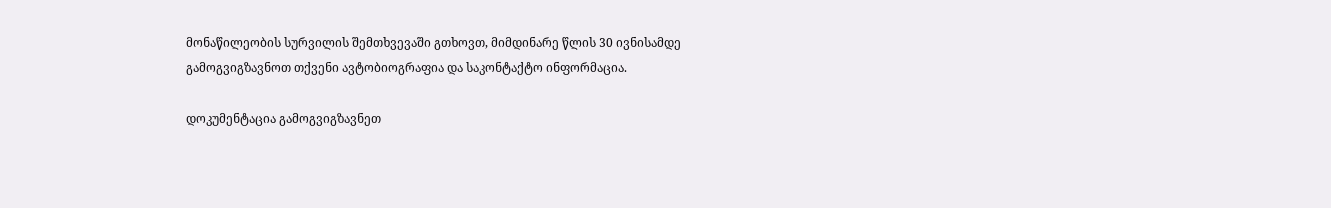მონაწილეობის სურვილის შემთხვევაში გთხოვთ, მიმდინარე წლის 30 ივნისამდე გამოგვიგზავნოთ თქვენი ავტობიოგრაფია და საკონტაქტო ინფორმაცია.

დოკუმენტაცია გამოგვიგზავნეთ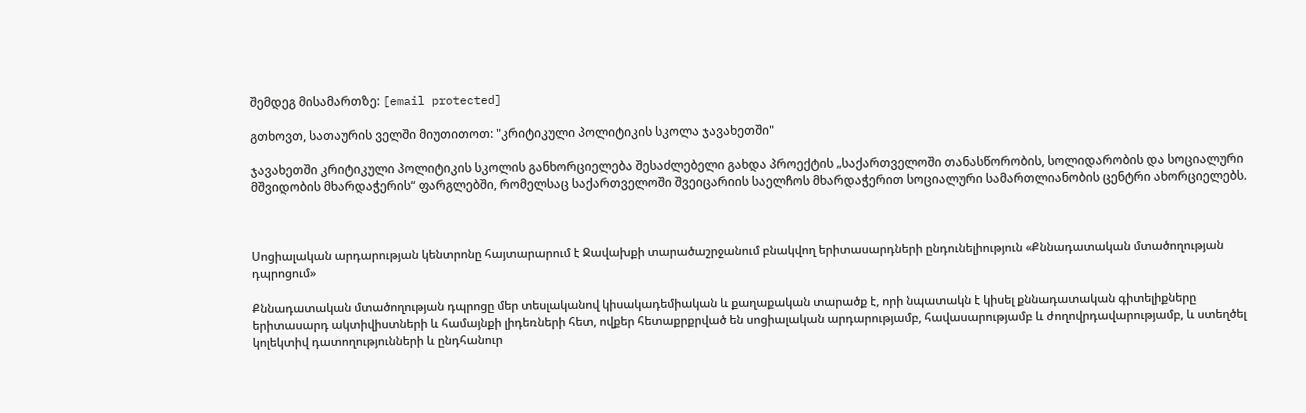შემდეგ მისამართზე: [email protected]

გთხოვთ, სათაურის ველში მიუთითოთ: "კრიტიკული პოლიტიკის სკოლა ჯავახეთში"

ჯავახეთში კრიტიკული პოლიტიკის სკოლის განხორციელება შესაძლებელი გახდა პროექტის „საქართველოში თანასწორობის, სოლიდარობის და სოციალური მშვიდობის მხარდაჭერის“ ფარგლებში, რომელსაც საქართველოში შვეიცარიის საელჩოს მხარდაჭერით სოციალური სამართლიანობის ცენტრი ახორციელებს.



Սոցիալական արդարության կենտրոնը հայտարարում է Ջավախքի տարածաշրջանում բնակվող երիտասարդների ընդունելիություն «Քննադատական մտածողության դպրոցում»

Քննադատական մտածողության դպրոցը մեր տեսլականով կիսակադեմիական և քաղաքական տարածք է, որի նպատակն է կիսել քննադատական գիտելիքները երիտասարդ ակտիվիստների և համայնքի լիդեռների հետ, ովքեր հետաքրքրված են սոցիալական արդարությամբ, հավասարությամբ և ժողովրդավարությամբ, և ստեղծել կոլեկտիվ դատողությունների և ընդհանուր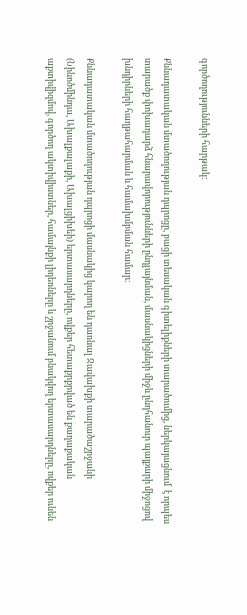գործողությունների հարթակ:

Քննադատական մտածողության դպրոցը, բացի տեսական գիտելիքների տարածումից, ներկայացնում  է որպես տարածք փոխադարձ հնարավորությունների ընդլայնման, մասնակիցների միջև ընդհանուր պայքարի միջոցով խնդիրների հաղթահարման և համախմբման համար։

Քննադատական մտածողության դպրոցի մասնակից կարող են դառնալ Ջավախքի տարածաշրջանի (Նինոծմինդա, Ախալքալաքի, Ախալցիխեի) երտասարդները, ովքեր հետաքրքրված են քաղաքական աքտիվիզմով, գործող ակտիվիստներ, համայնքի լիդեռները և շրջանում բնակվող երտասարդները, ովքեր ունեն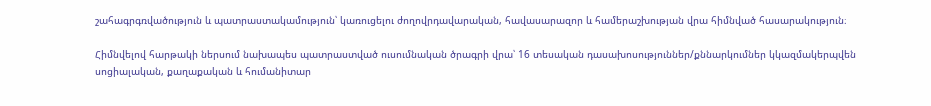շահագրգռվածություն և պատրաստակամություն՝ կառուցելու ժողովրդավարական, հավասարազոր և համերաշխության վրա հիմնված հասարակություն։

Հիմնվելով հարթակի ներսում նախապես պատրաստված ուսումնական ծրագրի վրա՝ 16 տեսական դասախոսություններ/քննարկումներ կկազմակերպվեն սոցիալական, քաղաքական և հումանիտար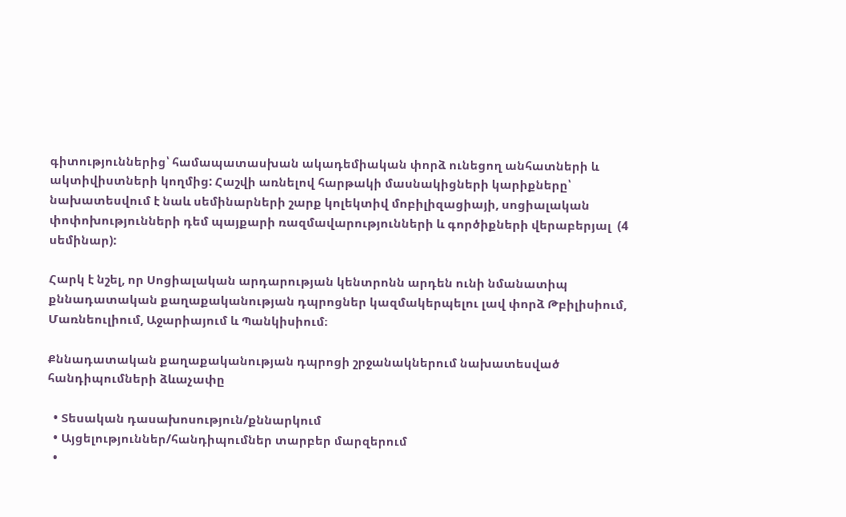գիտություններից՝ համապատասխան ակադեմիական փորձ ունեցող անհատների և ակտիվիստների կողմից: Հաշվի առնելով հարթակի մասնակիցների կարիքները՝ նախատեսվում է նաև սեմինարների շարք կոլեկտիվ մոբիլիզացիայի, սոցիալական փոփոխությունների դեմ պայքարի ռազմավարությունների և գործիքների վերաբերյալ  (4 սեմինար):

Հարկ է նշել, որ Սոցիալական արդարության կենտրոնն արդեն ունի նմանատիպ քննադատական քաղաքականության դպրոցներ կազմակերպելու լավ փորձ Թբիլիսիում, Մառնեուլիում, Աջարիայում և Պանկիսիում։

Քննադատական քաղաքականության դպրոցի շրջանակներում նախատեսված հանդիպումների ձևաչափը

  • Տեսական դասախոսություն/քննարկում
  • Այցելություններ/հանդիպումներ տարբեր մարզերում
  •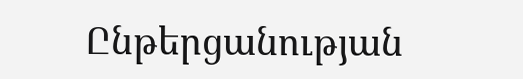Ընթերցանության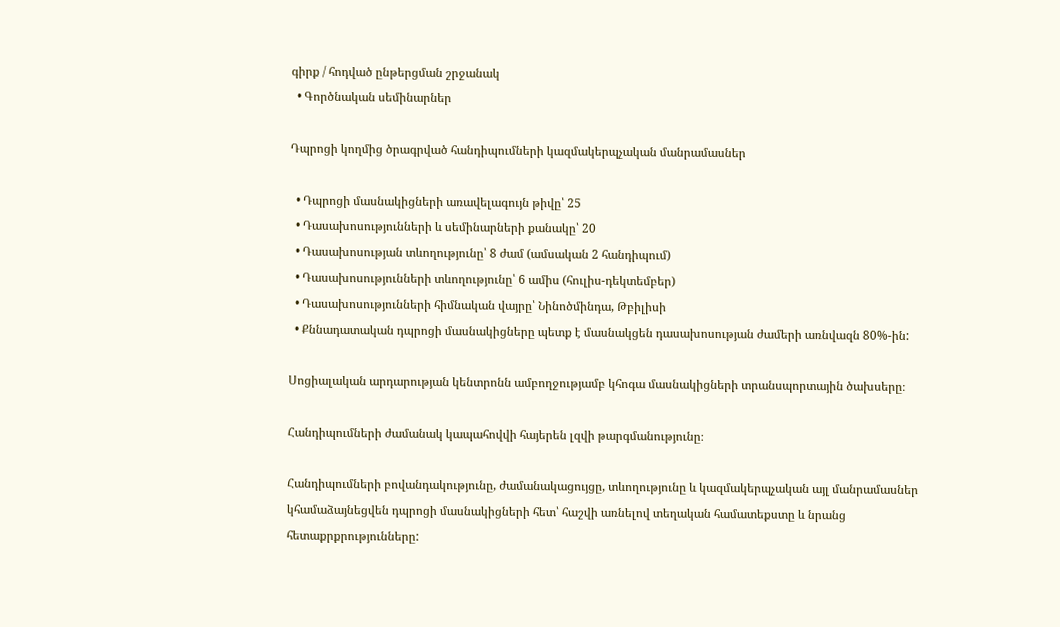գիրք / հոդված ընթերցման շրջանակ
  • Գործնական սեմինարներ

Դպրոցի կողմից ծրագրված հանդիպումների կազմակերպչական մանրամասներ

  • Դպրոցի մասնակիցների առավելագույն թիվը՝ 25
  • Դասախոսությունների և սեմինարների քանակը՝ 20
  • Դասախոսության տևողությունը՝ 8 ժամ (ամսական 2 հանդիպում)
  • Դասախոսությունների տևողությունը՝ 6 ամիս (հուլիս-դեկտեմբեր)
  • Դասախոսությունների հիմնական վայրը՝ Նինոծմինդա, Թբիլիսի
  • Քննադատական դպրոցի մասնակիցները պետք է մասնակցեն դասախոսության ժամերի առնվազն 80%-ին:

Սոցիալական արդարության կենտրոնն ամբողջությամբ կհոգա մասնակիցների տրանսպորտային ծախսերը։

Հանդիպումների ժամանակ կապահովվի հայերեն լզվի թարգմանությունը։

Հանդիպումների բովանդակությունը, ժամանակացույցը, տևողությունը և կազմակերպչական այլ մանրամասներ կհամաձայնեցվեն դպրոցի մասնակիցների հետ՝ հաշվի առնելով տեղական համատեքստը և նրանց հետաքրքրությունները: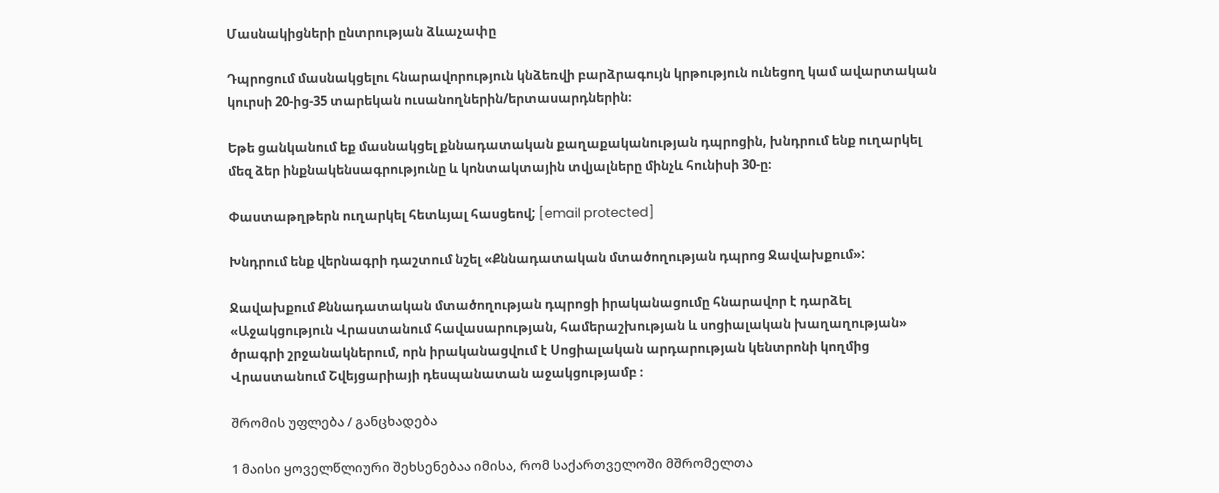Մասնակիցների ընտրության ձևաչափը

Դպրոցում մասնակցելու հնարավորություն կնձեռվի բարձրագույն կրթություն ունեցող կամ ավարտական կուրսի 20-ից-35 տարեկան ուսանողներին/երտասարդներին։

Եթե ցանկանում եք մասնակցել քննադատական քաղաքականության դպրոցին, խնդրում ենք ուղարկել մեզ ձեր ինքնակենսագրությունը և կոնտակտային տվյալները մինչև հունիսի 30-ը։

Փաստաթղթերն ուղարկել հետևյալ հասցեով; [email protected]

Խնդրում ենք վերնագրի դաշտում նշել «Քննադատական մտածողության դպրոց Ջավախքում»:

Ջավախքում Քննադատական մտածողության դպրոցի իրականացումը հնարավոր է դարձել «Աջակցություն Վրաստանում հավասարության, համերաշխության և սոցիալական խաղաղության» ծրագրի շրջանակներում, որն իրականացվում է Սոցիալական արդարության կենտրոնի կողմից Վրաստանում Շվեյցարիայի դեսպանատան աջակցությամբ ։

შრომის უფლება / განცხადება

1 მაისი ყოველწლიური შეხსენებაა იმისა, რომ საქართველოში მშრომელთა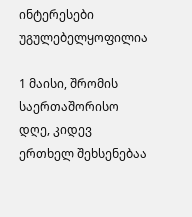ინტერესები უგულებელყოფილია

1 მაისი, შრომის საერთაშორისო დღე, კიდევ ერთხელ შეხსენებაა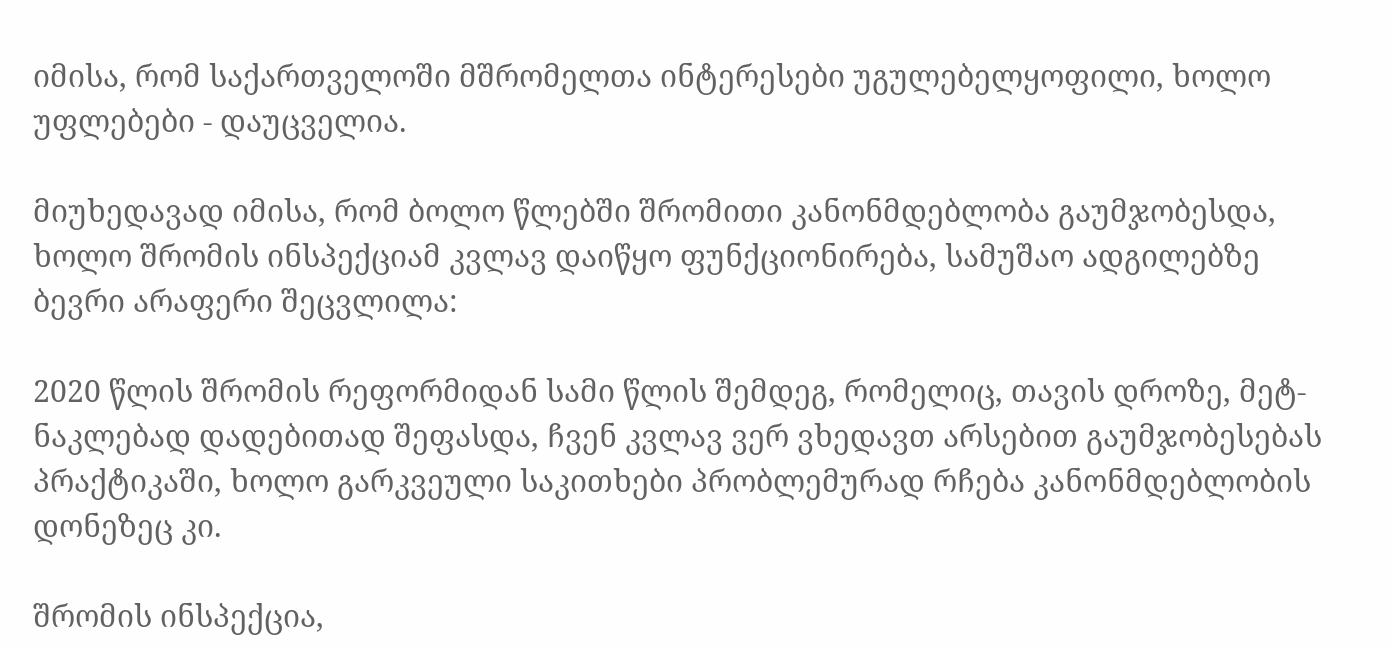იმისა, რომ საქართველოში მშრომელთა ინტერესები უგულებელყოფილი, ხოლო უფლებები - დაუცველია.

მიუხედავად იმისა, რომ ბოლო წლებში შრომითი კანონმდებლობა გაუმჯობესდა, ხოლო შრომის ინსპექციამ კვლავ დაიწყო ფუნქციონირება, სამუშაო ადგილებზე ბევრი არაფერი შეცვლილა:

2020 წლის შრომის რეფორმიდან სამი წლის შემდეგ, რომელიც, თავის დროზე, მეტ-ნაკლებად დადებითად შეფასდა, ჩვენ კვლავ ვერ ვხედავთ არსებით გაუმჯობესებას პრაქტიკაში, ხოლო გარკვეული საკითხები პრობლემურად რჩება კანონმდებლობის დონეზეც კი.

შრომის ინსპექცია,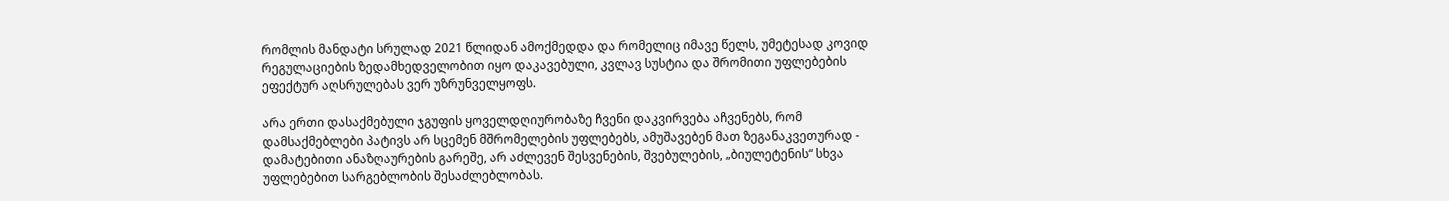რომლის მანდატი სრულად 2021 წლიდან ამოქმედდა და რომელიც იმავე წელს, უმეტესად კოვიდ რეგულაციების ზედამხედველობით იყო დაკავებული, კვლავ სუსტია და შრომითი უფლებების ეფექტურ აღსრულებას ვერ უზრუნველყოფს.

არა ერთი დასაქმებული ჯგუფის ყოველდღიურობაზე ჩვენი დაკვირვება აჩვენებს, რომ დამსაქმებლები პატივს არ სცემენ მშრომელების უფლებებს, ამუშავებენ მათ ზეგანაკვეთურად - დამატებითი ანაზღაურების გარეშე, არ აძლევენ შესვენების, შვებულების, „ბიულეტენის“ სხვა უფლებებით სარგებლობის შესაძლებლობას.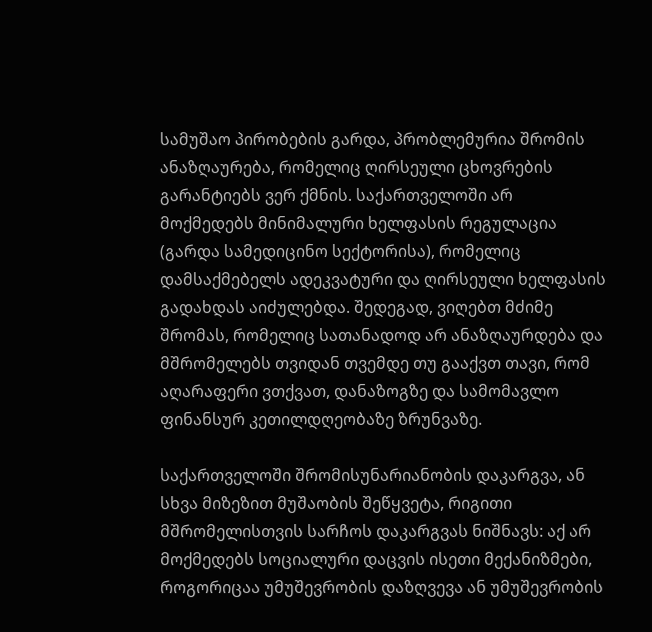სამუშაო პირობების გარდა, პრობლემურია შრომის ანაზღაურება, რომელიც ღირსეული ცხოვრების გარანტიებს ვერ ქმნის. საქართველოში არ მოქმედებს მინიმალური ხელფასის რეგულაცია (გარდა სამედიცინო სექტორისა), რომელიც დამსაქმებელს ადეკვატური და ღირსეული ხელფასის გადახდას აიძულებდა. შედეგად, ვიღებთ მძიმე შრომას, რომელიც სათანადოდ არ ანაზღაურდება და მშრომელებს თვიდან თვემდე თუ გააქვთ თავი, რომ აღარაფერი ვთქვათ, დანაზოგზე და სამომავლო ფინანსურ კეთილდღეობაზე ზრუნვაზე.

საქართველოში შრომისუნარიანობის დაკარგვა, ან სხვა მიზეზით მუშაობის შეწყვეტა, რიგითი მშრომელისთვის სარჩოს დაკარგვას ნიშნავს: აქ არ მოქმედებს სოციალური დაცვის ისეთი მექანიზმები, როგორიცაა უმუშევრობის დაზღვევა ან უმუშევრობის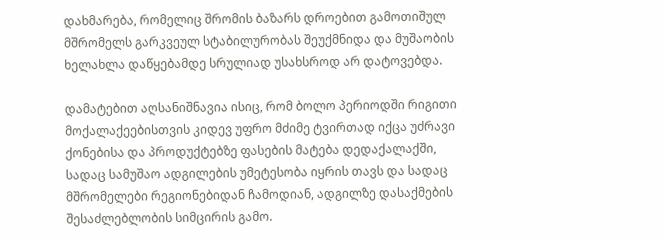დახმარება, რომელიც შრომის ბაზარს დროებით გამოთიშულ მშრომელს გარკვეულ სტაბილურობას შეუქმნიდა და მუშაობის ხელახლა დაწყებამდე სრულიად უსახსროდ არ დატოვებდა.

დამატებით აღსანიშნავია ისიც, რომ ბოლო პერიოდში რიგითი მოქალაქეებისთვის კიდევ უფრო მძიმე ტვირთად იქცა უძრავი ქონებისა და პროდუქტებზე ფასების მატება დედაქალაქში, სადაც სამუშაო ადგილების უმეტესობა იყრის თავს და სადაც მშრომელები რეგიონებიდან ჩამოდიან, ადგილზე დასაქმების შესაძლებლობის სიმცირის გამო.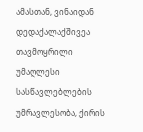ამასთან, ვინაიდან დედაქალაქშივეა თავმოყრილი უმაღლესი სასწავლებლების უმრავლესობა, ქირის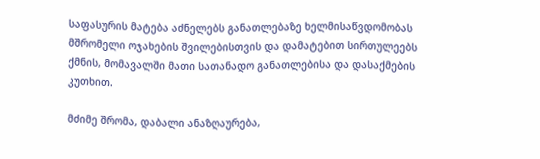საფასურის მატება აძნელებს განათლებაზე ხელმისაწვდომობას მშრომელი ოჯახების შვილებისთვის და დამატებით სირთულეებს ქმნის, მომავალში მათი სათანადო განათლებისა და დასაქმების კუთხით.

მძიმე შრომა, დაბალი ანაზღაურება,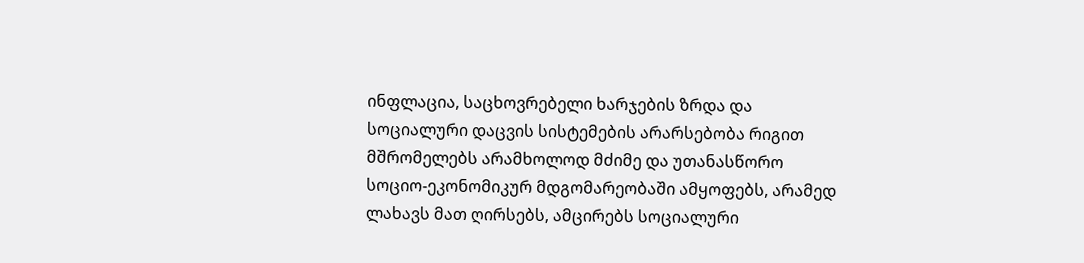ინფლაცია, საცხოვრებელი ხარჯების ზრდა და სოციალური დაცვის სისტემების არარსებობა რიგით მშრომელებს არამხოლოდ მძიმე და უთანასწორო სოციო-ეკონომიკურ მდგომარეობაში ამყოფებს, არამედ ლახავს მათ ღირსებს, ამცირებს სოციალური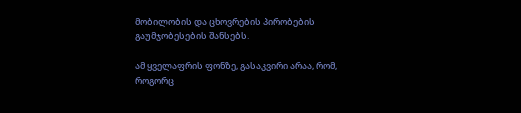მობილობის და ცხოვრების პირობების გაუმჯობესების შანსებს.

ამ ყველაფრის ფონზე, გასაკვირი არაა, რომ, როგორც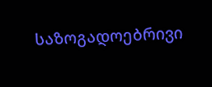საზოგადოებრივი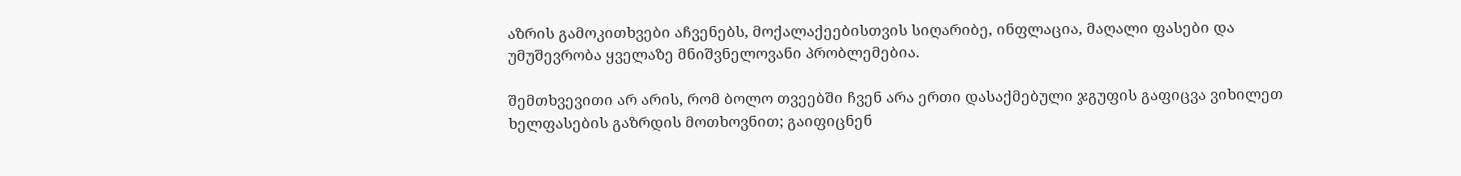აზრის გამოკითხვები აჩვენებს, მოქალაქეებისთვის სიღარიბე, ინფლაცია, მაღალი ფასები და უმუშევრობა ყველაზე მნიშვნელოვანი პრობლემებია.

შემთხვევითი არ არის, რომ ბოლო თვეებში ჩვენ არა ერთი დასაქმებული ჯგუფის გაფიცვა ვიხილეთ ხელფასების გაზრდის მოთხოვნით; გაიფიცნენ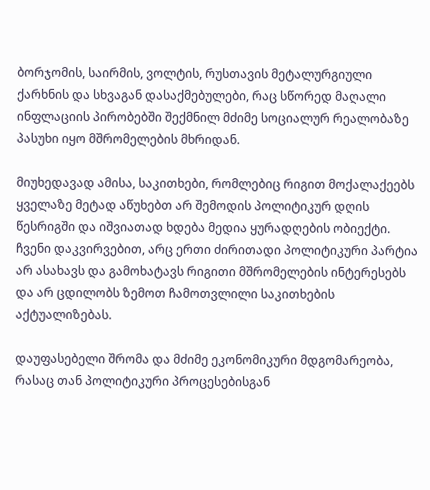ბორჯომის, საირმის, ვოლტის, რუსთავის მეტალურგიული ქარხნის და სხვაგან დასაქმებულები, რაც სწორედ მაღალი ინფლაციის პირობებში შექმნილ მძიმე სოციალურ რეალობაზე პასუხი იყო მშრომელების მხრიდან.

მიუხედავად ამისა, საკითხები, რომლებიც რიგით მოქალაქეებს ყველაზე მეტად აწუხებთ არ შემოდის პოლიტიკურ დღის წესრიგში და იშვიათად ხდება მედია ყურადღების ობიექტი. ჩვენი დაკვირვებით, არც ერთი ძირითადი პოლიტიკური პარტია არ ასახავს და გამოხატავს რიგითი მშრომელების ინტერესებს და არ ცდილობს ზემოთ ჩამოთვლილი საკითხების აქტუალიზებას.

დაუფასებელი შრომა და მძიმე ეკონომიკური მდგომარეობა, რასაც თან პოლიტიკური პროცესებისგან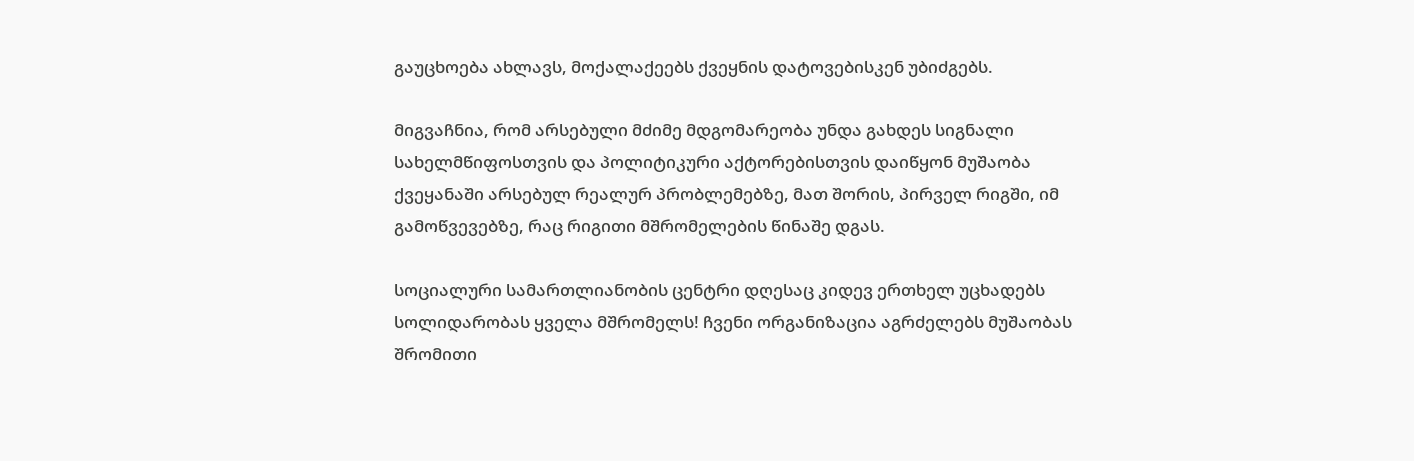გაუცხოება ახლავს, მოქალაქეებს ქვეყნის დატოვებისკენ უბიძგებს.

მიგვაჩნია, რომ არსებული მძიმე მდგომარეობა უნდა გახდეს სიგნალი სახელმწიფოსთვის და პოლიტიკური აქტორებისთვის დაიწყონ მუშაობა ქვეყანაში არსებულ რეალურ პრობლემებზე, მათ შორის, პირველ რიგში, იმ გამოწვევებზე, რაც რიგითი მშრომელების წინაშე დგას.

სოციალური სამართლიანობის ცენტრი დღესაც კიდევ ერთხელ უცხადებს სოლიდარობას ყველა მშრომელს! ჩვენი ორგანიზაცია აგრძელებს მუშაობას შრომითი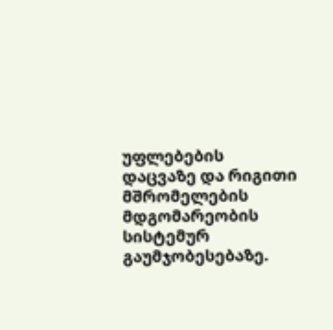უფლებების დაცვაზე და რიგითი მშრომელების მდგომარეობის სისტემურ გაუმჯობესებაზე.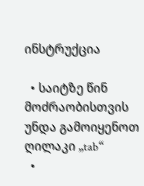ინსტრუქცია

  • საიტზე წინ მოძრაობისთვის უნდა გამოიყენოთ ღილაკი „tab“
  •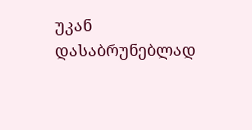უკან დასაბრუნებლად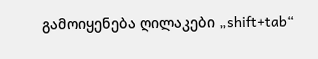გამოიყენება ღილაკები „shift+tab“